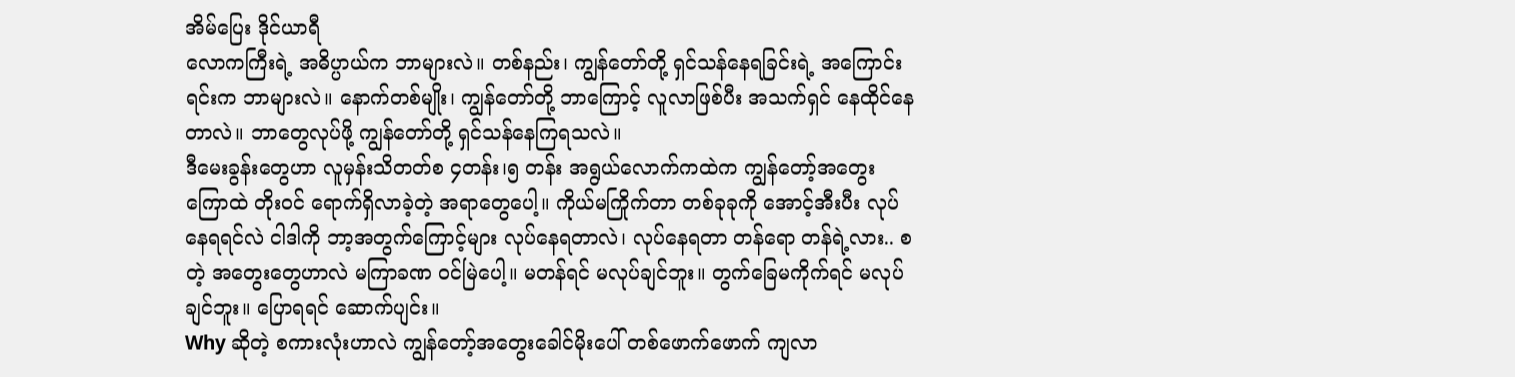အိမ်ပြေး ဒိုင်ယာရီ
လောကကြီးရဲ့ အဓိပ္ပာယ်က ဘာများလဲ။ တစ်နည်း၊ ကျွန်တော်တို့ ရှင်သန်နေရခြင်းရဲ့ အကြောင်းရင်းက ဘာများလဲ။ နောက်တစ်မျိုး၊ ကျွန်တော်တို့ ဘာကြောင့် လူလာဖြစ်ပီး အသက်ရှင် နေထိုင်နေတာလဲ။ ဘာတွေလုပ်ဖို့ ကျွန်တော်တို့ ရှင်သန်နေကြရသလဲ။
ဒီမေးခွန်းတွေဟာ လူမှန်းသိတတ်စ ၄တန်း၊၅ တန်း အရွယ်လောက်ကထဲက ကျွန်တော့်အတွေးကြောထဲ တိုးဝင် ရောက်ရှိလာခဲ့တဲ့ အရာတွေပေါ့။ ကိုယ်မကြိုက်တာ တစ်ခုခုကို အောင့်အီးပီး လုပ်နေရရင်လဲ ငါဒါကို ဘာ့အတွက်ကြောင့်များ လုပ်နေရတာလဲ၊ လုပ်နေရတာ တန်ရော တန်ရဲ့လား.. စတဲ့ အတွေးတွေဟာလဲ မကြာခဏ ဝင်မြဲပေါ့။ မတန်ရင် မလုပ်ချင်ဘူး။ တွက်ခြေမကိုက်ရင် မလုပ်ချင်ဘူး။ ပြောရရင် ဆောက်ပျင်း။
Why ဆိုတဲ့ စကားလုံးဟာလဲ ကျွန်တော့်အတွေးခေါင်မိုးပေါ် တစ်ဖောက်ဖောက် ကျလာ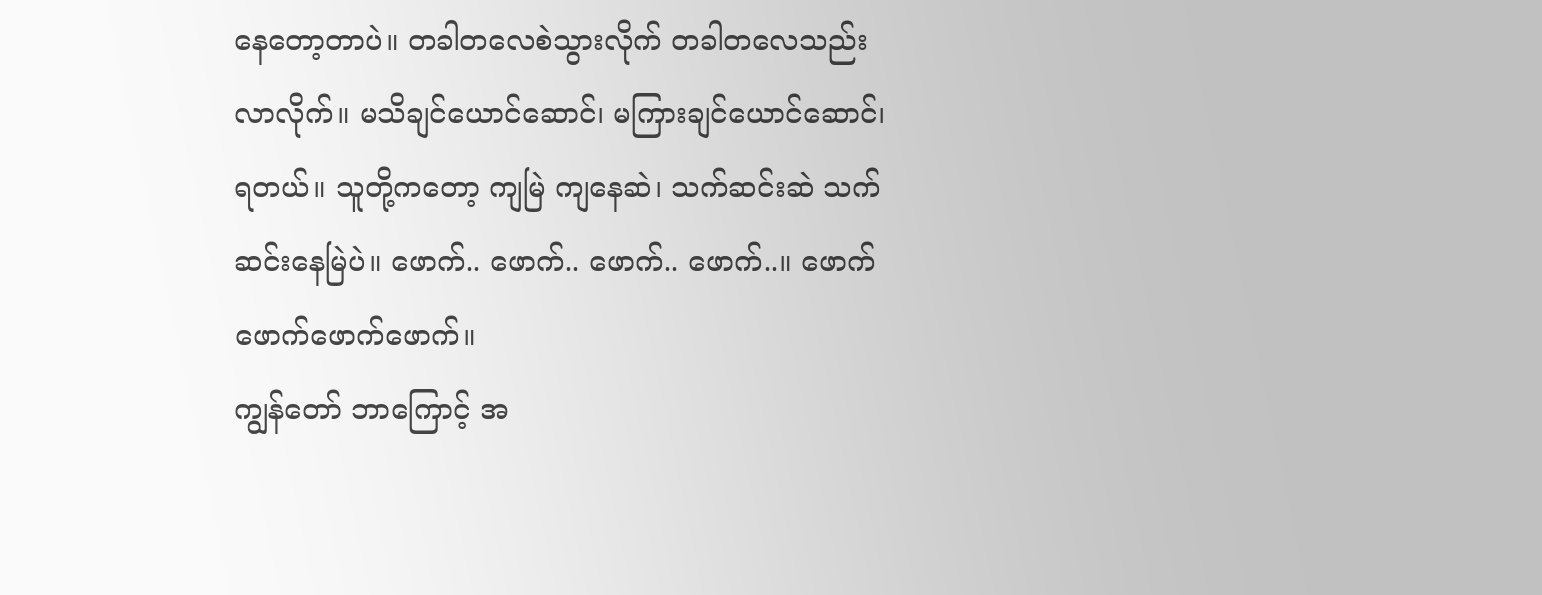နေတော့တာပဲ။ တခါတလေစဲသွားလိုက် တခါတလေသည်းလာလိုက်။ မသိချင်ယောင်ဆောင်၊ မကြားချင်ယောင်ဆောင်၊ ရတယ်။ သူတို့ကတော့ ကျမြဲ ကျနေဆဲ၊ သက်ဆင်းဆဲ သက်ဆင်းနေမြဲပဲ။ ဖောက်.. ဖောက်.. ဖောက်.. ဖောက်..။ ဖောက်ဖောက်ဖောက်ဖောက်။
ကျွန်တော် ဘာကြောင့် အ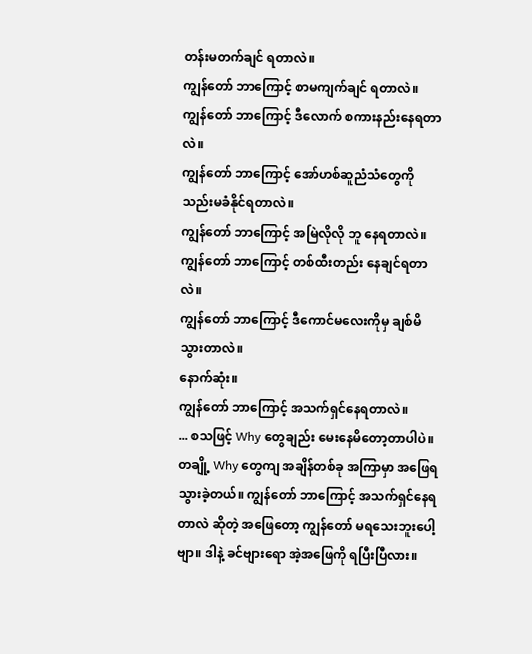တန်းမတက်ချင် ရတာလဲ။
ကျွန်တော် ဘာကြောင့် စာမကျက်ချင် ရတာလဲ။
ကျွန်တော် ဘာကြောင့် ဒီလောက် စကားနည်းနေရတာလဲ။
ကျွန်တော် ဘာကြောင့် အော်ဟစ်ဆူညံသံတွေကို သည်းမခံနိုင်ရတာလဲ။
ကျွန်တော် ဘာကြောင့် အမြဲလိုလို ဘူ နေရတာလဲ။
ကျွန်တော် ဘာကြောင့် တစ်ထီးတည်း နေချင်ရတာလဲ။
ကျွန်တော် ဘာကြောင့် ဒီကောင်မလေးကိုမှ ချစ်မိသွားတာလဲ။
နောက်ဆုံး။
ကျွန်တော် ဘာကြောင့် အသက်ရှင်နေရတာလဲ။
... စသဖြင့် Why တွေချည်း မေးနေမိတော့တာပါပဲ။
တချို့ Why တွေကျ အချိန်တစ်ခု အကြာမှာ အဖြေရသွားခဲ့တယ်။ ကျွန်တော် ဘာကြောင့် အသက်ရှင်နေရတာလဲ ဆိုတဲ့ အဖြေတော့ ကျွန်တော် မရသေးဘူးပေါ့ဗျာ။ ဒါနဲ့ ခင်ဗျားရော အဲ့အဖြေကို ရပြီးပြီလား။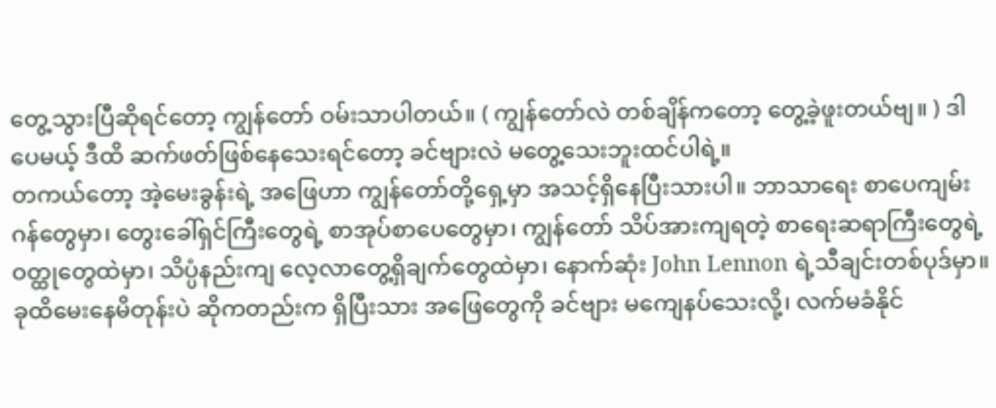တွေ့သွားပြီဆိုရင်တော့ ကျွန်တော် ဝမ်းသာပါတယ်။ ( ကျွန်တော်လဲ တစ်ချိန်ကတော့ တွေ့ခဲ့ဖူးတယ်ဗျ။ ) ဒါပေမယ့် ဒီထိ ဆက်ဖတ်ဖြစ်နေသေးရင်တော့ ခင်ဗျားလဲ မတွေ့သေးဘူးထင်ပါရဲ့။
တကယ်တော့ အဲ့မေးခွန်းရဲ့ အဖြေဟာ ကျွန်တော်တို့ရှေ့မှာ အသင့်ရှိနေပြီးသားပါ။ ဘာသာရေး စာပေကျမ်းဂန်တွေမှာ၊ တွေးခေါ်ရှင်ကြီးတွေရဲ့ စာအုပ်စာပေတွေမှာ၊ ကျွန်တော် သိပ်အားကျရတဲ့ စာရေးဆရာကြီးတွေရဲ့ ဝတ္ထုတွေထဲမှာ၊ သိပ္ပံနည်းကျ လေ့လာတွေ့ရှိချက်တွေထဲမှာ၊ နောက်ဆုံး John Lennon ရဲ့သီချင်းတစ်ပုဒ်မှာ။
ခုထိမေးနေမိတုန်းပဲ ဆိုကတည်းက ရှိပြီးသား အဖြေတွေကို ခင်ဗျား မကျေနပ်သေးလို့၊ လက်မခံနိုင်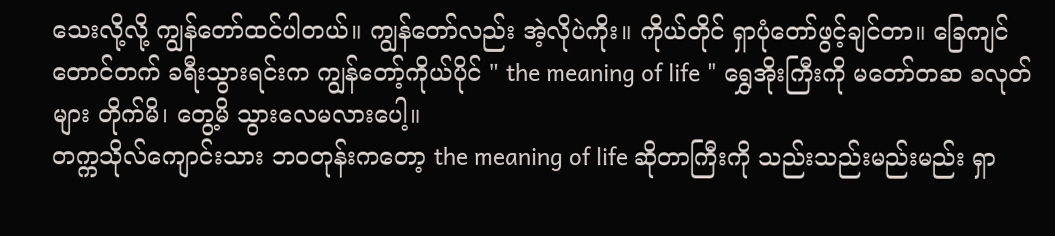သေးလို့လို့ ကျွန်တော်ထင်ပါတယ်။ ကျွန်တော်လည်း အဲ့လိုပဲကိုး။ ကိုယ်တိုင် ရှာပုံတော်ဖွင့်ချင်တာ။ ခြေကျင်တောင်တက် ခရီးသွားရင်းက ကျွန်တော့်ကိုယ်ပိုင် " the meaning of life " ရွှေအိုးကြီးကို မတော်တဆ ခလုတ်များ တိုက်မိ၊ တွေ့မိ သွားလေမလားပေါ့။
တက္ကသိုလ်ကျောင်းသား ဘဝတုန်းကတော့ the meaning of life ဆိုတာကြီးကို သည်းသည်းမည်းမည်း ရှာ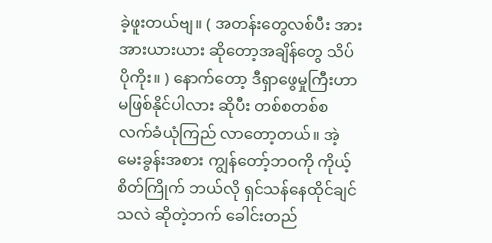ခဲ့ဖူးတယ်ဗျ။ ( အတန်းတွေလစ်ပီး အားအားယားယား ဆိုတော့အချိန်တွေ သိပ်ပိုကိုး။ ) နောက်တော့ ဒီရှာဖွေမှုကြီးဟာ မဖြစ်နိုင်ပါလား ဆိုပီး တစ်စတစ်စ လက်ခံယုံကြည် လာတော့တယ်။ အဲ့မေးခွန်းအစား ကျွန်တော့်ဘဝကို ကိုယ့်စိတ်ကြိုက် ဘယ်လို ရှင်သန်နေထိုင်ချင်သလဲ ဆိုတဲ့ဘက် ခေါင်းတည်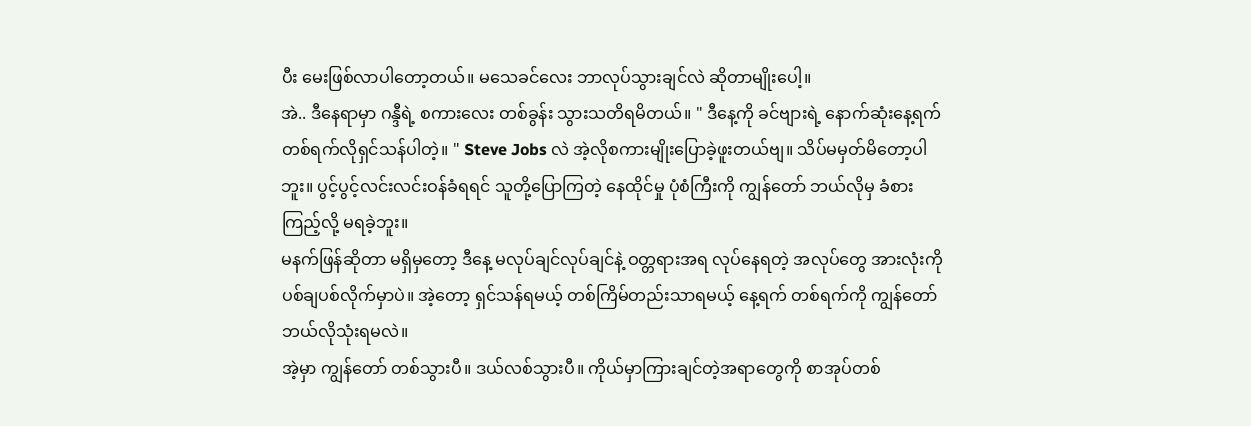ပီး မေးဖြစ်လာပါတော့တယ်။ မသေခင်လေး ဘာလုပ်သွားချင်လဲ ဆိုတာမျိုးပေါ့။
အဲ.. ဒီနေရာမှာ ဂန္ဒီရဲ့ စကားလေး တစ်ခွန်း သွားသတိရမိတယ်။ " ဒီနေ့ကို ခင်ဗျားရဲ့ နောက်ဆုံးနေ့ရက် တစ်ရက်လိုရှင်သန်ပါတဲ့။ " Steve Jobs လဲ အဲ့လိုစကားမျိုးပြောခဲ့ဖူးတယ်ဗျ။ သိပ်မမှတ်မိတော့ပါဘူး။ ပွင့်ပွင့်လင်းလင်းဝန်ခံရရင် သူတို့ပြောကြတဲ့ နေထိုင်မှု ပုံစံကြီးကို ကျွန်တော် ဘယ်လိုမှ ခံစားကြည့်လို့ မရခဲ့ဘူး။
မနက်ဖြန်ဆိုတာ မရှိမှတော့ ဒီနေ့ မလုပ်ချင်လုပ်ချင်နဲ့ ဝတ္တရားအရ လုပ်နေရတဲ့ အလုပ်တွေ အားလုံးကို ပစ်ချပစ်လိုက်မှာပဲ။ အဲ့တော့ ရှင်သန်ရမယ့် တစ်ကြိမ်တည်းသာရမယ့် နေ့ရက် တစ်ရက်ကို ကျွန်တော် ဘယ်လိုသုံးရမလဲ။
အဲ့မှာ ကျွန်တော် တစ်သွားပီ။ ဒယ်လစ်သွားပီ။ ကိုယ်မှာကြားချင်တဲ့အရာတွေကို စာအုပ်တစ်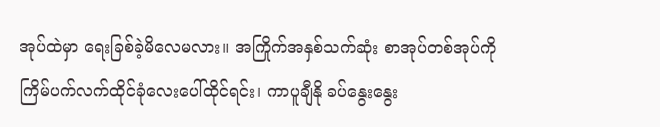အုပ်ထဲမှာ ရေးခြစ်ခဲ့မိလေမလား။ အကြိုက်အနှစ်သက်ဆုံး စာအုပ်တစ်အုပ်ကို ကြိမ်ပက်လက်ထိုင်ခုံလေးပေါ်ထိုင်ရင်း၊ ကာပူချီနို ခပ်နွေးနွေး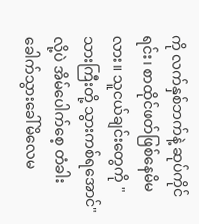ကို လက်နှစ်ဘက်နဲ့ ဆုပ်ကိုင်ရင်း၊ စာထိုင်ဖတ်ဖြစ်နေမိမလား။ သူငယ်ချင်းတွေကို " သားကြီးတို့ သွားကစ်ရအောင်" လို့ပဲ အိမ်ပေါက်စေ့ တံခါးခေါက်သွားခေါ်မိလေမ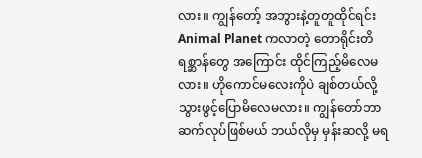လား။ ကျွန်တော့် အဘွားနဲ့တူတူထိုင်ရင်း Animal Planet ကလာတဲ့ တောရိုင်းတိရစ္ဆာန်တွေ အကြောင်း ထိုင်ကြည့်မိလေမလား။ ဟိုကောင်မလေးကိုပဲ ချစ်တယ်လို့ သွားဖွင့်ပြောမိလေမလား။ ကျွန်တော်ဘာဆက်လုပ်ဖြစ်မယ် ဘယ်လိုမှ မှန်းဆလို့ မရ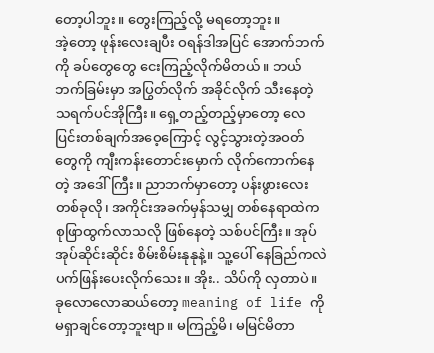တော့ပါဘူး။ တွေးကြည့်လို့ မရတော့ဘူး။
အဲ့တော့ ဖုန်းလေးချပီး ဝရန်ဒါအပြင် အောက်ဘက်ကို ခပ်တွေတွေ ငေးကြည့်လိုက်မိတယ်။ ဘယ်ဘက်ခြမ်းမှာ အပြွတ်လိုက် အခိုင်လိုက် သီးနေတဲ့ သရက်ပင်အိုကြီး။ ရှေ့တည့်တည့်မှာတော့ လေပြင်းတစ်ချက်အဝေ့ကြောင့် လွင့်သွားတဲ့အဝတ်တွေကို ကျီးကန်းတောင်းမှောက် လိုက်ကောက်နေတဲ့ အဒေါ်ကြီး။ ညာဘက်မှာတော့ ပန်းဖွားလေးတစ်ခုလို၊ အကိုင်းအခက်မှန်သမျှ တစ်နေရာထဲက စုဖြာထွက်လာသလို ဖြစ်နေတဲ့ သစ်ပင်ကြီး။ အုပ်အုပ်ဆိုင်းဆိုင်း စိမ်းစိမ်းနုနုနဲ့။ သူ့ပေါ် နေခြည်ကလဲ ပက်ဖြန်းပေးလိုက်သေး။ အိုး.. သိပ်ကို လှတာပဲ။
ခုလောလောဆယ်တော့ meaning of life ကို မရှာချင်တော့ဘူးဗျာ။ မကြည့်မိ၊ မမြင်မိတာ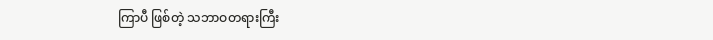ကြာပီ ဖြစ်တဲ့ သဘာဝတရားကြီး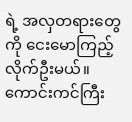ရဲ့ အလှတရားတွေကို ငေးမောကြည့်လိုက်ဦးမယ်။ ကောင်းကင်ကြီး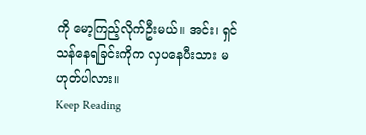ကို မော့ကြည့်လိုက်ဦးမယ်။ အင်း၊ ရှင်သန်နေရခြင်းကိုက လှပနေပီးသား မဟုတ်ပါလား။
Keep Reading